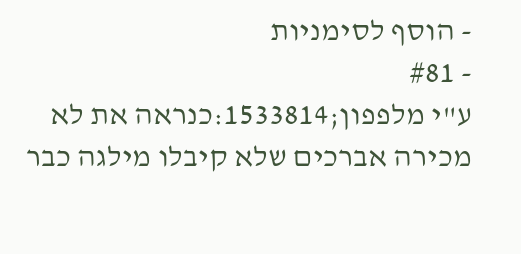- הוסף לסימניות
- #81
ע"י מלפפון;1533814:כנראה את לא מכירה אברכים שלא קיבלו מילגה כבר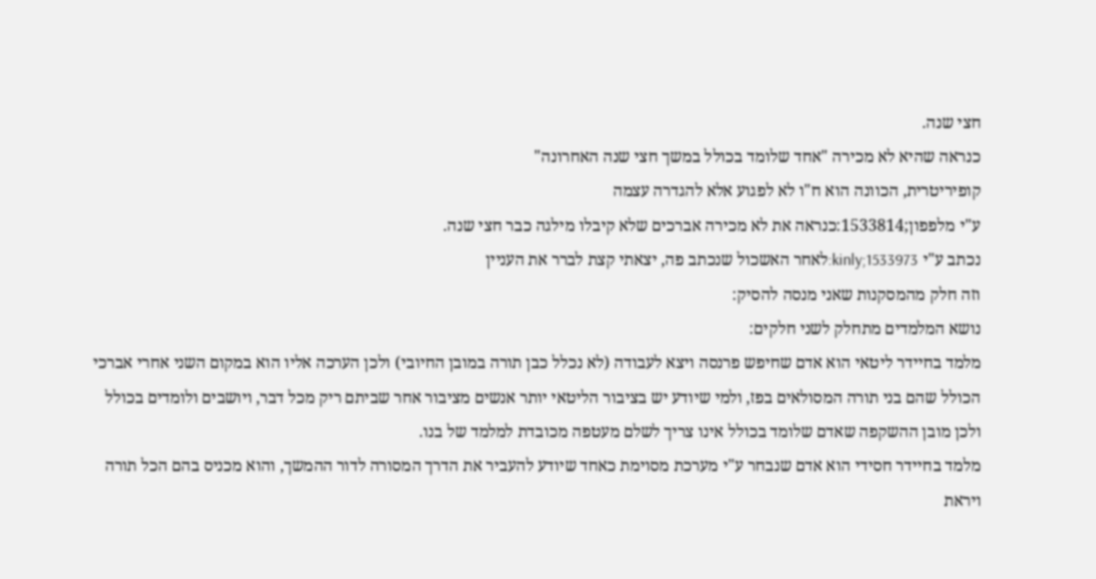חצי שנה.
כנראה שהיא לא מכירה "אחד שלומד בכולל במשך חצי שנה האחרונה"
קופיריטרית, הכוונה הוא ח"ו לא לפגוע אלא להגדרה עצמה
ע"י מלפפון;1533814:כנראה את לא מכירה אברכים שלא קיבלו מילגה כבר חצי שנה.
נכתב ע"י kinly;1533973:לאחר האשכול שנכתב פה, יצאתי קצת לברר את העניין
וזה חלק מהמסקנות שאני מנסה להסיק:
נושא המלמדים מתחלק לשני חלקים:
מלמד בחיידר ליטאי הוא אדם שחיפש פרנסה ויצא לעבודה (לא נכלל כבן תורה במובן החיובי) ולכן הערכה אליו הוא במקום השני אחרי אברכי הכולל שהם בני תורה המסולאים בפז, ולמי שיודע יש בציבור הליטאי יותר אנשים מציבור אחר שביתם ריק מכל דבר, ויושבים ולומדים בכולל ולכן מובן ההשקפה שאדם שלומד בכולל אינו צריך לשלם מעטפה מכובדת למלמד של בנו.
מלמד בחיידר חסידי הוא אדם שנבחר ע"י מערכת מסוימת כאחד שיודע להעביר את הדרך המסורה לדור ההמשך, והוא מכניס בהם הכל תורה ויראת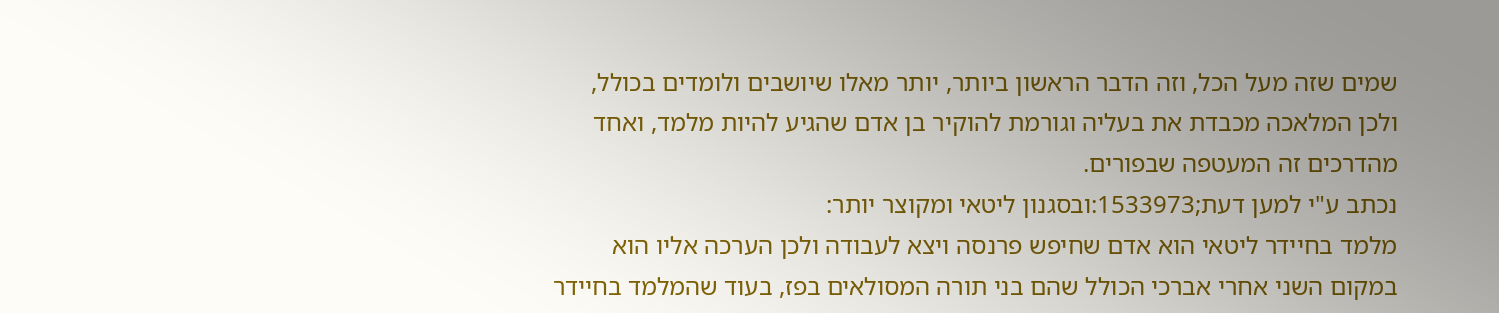שמים שזה מעל הכל, וזה הדבר הראשון ביותר, יותר מאלו שיושבים ולומדים בכולל, ולכן המלאכה מכבדת את בעליה וגורמת להוקיר בן אדם שהגיע להיות מלמד, ואחד מהדרכים זה המעטפה שבפורים.
נכתב ע"י למען דעת;1533973:ובסגנון ליטאי ומקוצר יותר:
מלמד בחיידר ליטאי הוא אדם שחיפש פרנסה ויצא לעבודה ולכן הערכה אליו הוא במקום השני אחרי אברכי הכולל שהם בני תורה המסולאים בפז, בעוד שהמלמד בחיידר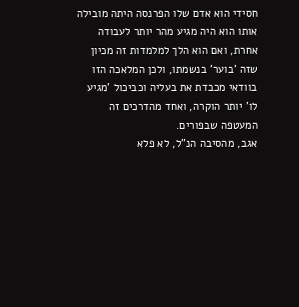חסידי הוא אדם שלו הפרנסה היתה מובילה אותו הוא היה מגיע מהר יותר לעבודה אחרת, ואם הוא הלך למלמדות זה מכיון שזה 'בוער' בנשמתו, ולכן המלאכה הזו בוודאי מכבדת את בעליה וכביכול 'מגיע לו' יותר הוקרה, ואחד מהדרכים זה המעטפה שבפורים.
אגב, מהסיבה הנ"ל, לא פלא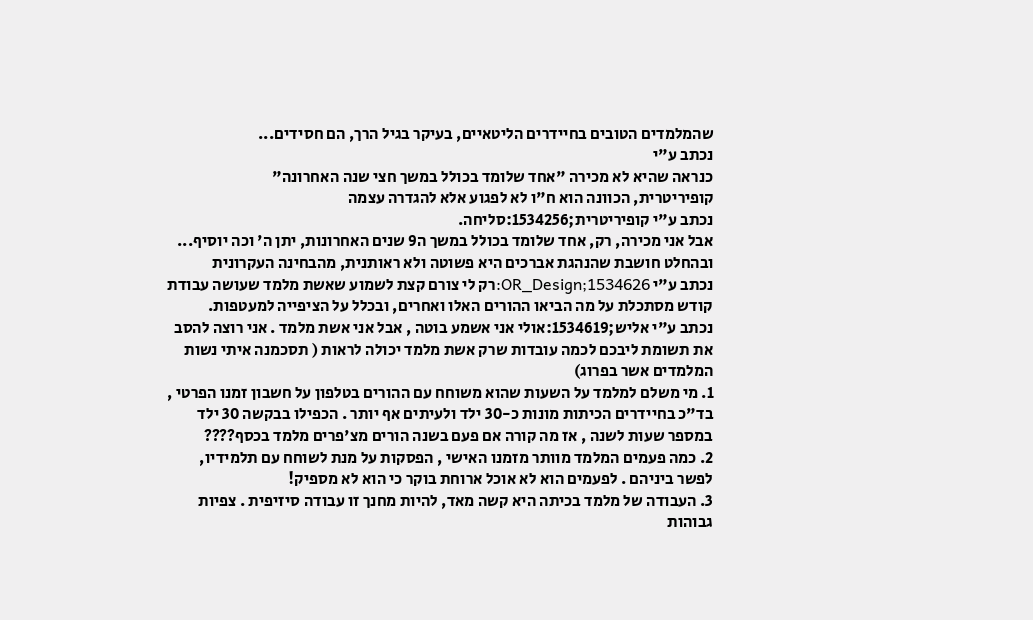שהמלמדים הטובים בחיידרים הליטאיים, בעיקר בגיל הרך, הם חסידים...
נכתב ע"י
כנראה שהיא לא מכירה "אחד שלומד בכולל במשך חצי שנה האחרונה"
קופיריטרית, הכוונה הוא ח"ו לא לפגוע אלא להגדרה עצמה
נכתב ע"י קופיריטרית;1534256:סליחה.
אבל אני מכירה, רק, אחד שלומד בכולל במשך ה9 שנים האחרונות, יתן ה' וכה יוסיף...
ובהחלט חושבת שהנהגת אברכים היא פשוטה ולא ראותנית, מהבחינה העקרונית
נכתב ע"י OR_Design;1534626:רק לי צורם קצת לשמוע שאשת מלמד שעושה עבודת קודש מסתכלת על מה הביאו ההורים האלו ואחרים, ובכלל על הציפייה למעטפות.
נכתב ע"י אליש;1534619:אולי אני אשמע בוטה , אבל אני אשת מלמד . אני רוצה להסב את תשומת ליבכם לכמה עובדות שרק אשת מלמד יכולה לראות ( תסכמנה איתי נשות המלמדים אשר בפרוג)
1. מי משלם למלמד על השעות שהוא משוחח עם ההורים בטלפון על חשבון זמנו הפרטי , בד"כ בחיידרים הכיתות מונות כ-30 ילד ולעיתים אף יותר . הכפילו בבקשה 30 ילד במספר שעות לשנה , אז מה קורה אם פעם בשנה הורים מצ'פרים מלמד בכסף????
2. כמה פעמים המלמד מוותר מזמנו האישי , הפסקות על מנת לשוחח עם תלמידיו, לפשר ביניהם . לפעמים הוא לא אוכל ארוחת בוקר כי הוא לא מספיק!
3. העבודה של מלמד בכיתה היא קשה מאד, להיות מחנך זו עבודה סיזיפית . צפיות גבוהות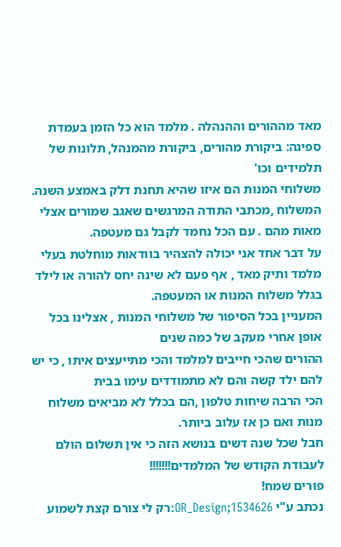מאד מההורים וההנהלה . מלמד הוא כל הזמן בעמדת ספיגה: ביקורת מהורים, ביקורת מהמנהל, תלונות של תלמידים וכו'
משלוחי המנות הם איזו שהיא תחנת דלק באמצע השנה. המשלוח ,מכתבי התודה המרגשים שאגב שמורים אצלי מאות מהם . עם הכל נחמד לקבל גם מעטפה.
על דבר אחד אני יכולה להצהיר בוודאות מוחלטת בעלי מלמד ותיק מאד , אף פעם לא שינה יחס להורה או לילד בגלל משלוח המנות או המעטפה.
המעניין בכל הסיפור של משלוחי המנות , אצלינו בכל אופן אחרי מעקב של כמה שנים
ההורים שהכי חייבים למלמד והכי מתייעצים איתו , כי יש להם ילד קשה והם לא מתמודדים עימו בבית
הכי הרבה שיחות טלפון ,הם בכלל לא מביאים משלוח מנות ואם כן אז עלוב ביותר.
חבל שכל שנה דשים בנושא הזה כי אין תשלום הולם לעבודת הקודש של המלמדים!!!!!!!
פורים שמח!
נכתב ע"י OR_Design;1534626:רק לי צורם קצת לשמוע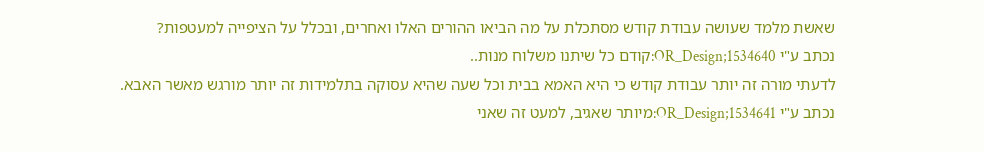שאשת מלמד שעושה עבודת קודש מסתכלת על מה הביאו ההורים האלו ואחרים, ובכלל על הציפייה למעטפות?
נכתב ע"י OR_Design;1534640:קודם כל שיתנו משלוח מנות..
לדעתי מורה זה יותר עבודת קודש כי היא האמא בבית וכל שעה שהיא עסוקה בתלמידות זה יותר מורגש מאשר האבא.
נכתב ע"י OR_Design;1534641:מיותר שאגיב, למעט זה שאני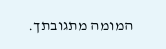המומה מתגובתך.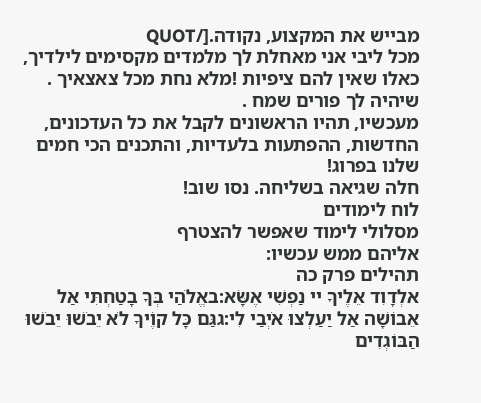מבייש את המקצוע, נקודה.[/QUOT
מכל ליבי אני מאחלת לך מלמדים מקסימים לילדיך, כאלו שאין להם ציפיות !מלא נחת מכל צאצאיך .
שיהיה לך פורים שמח .
מעכשיו, תהיו הראשונים לקבל את כל העדכונים, החדשות, ההפתעות בלעדיות, והתכנים הכי חמים שלנו בפרוג!
חלה שגיאה בשליחה. נסו שוב!
לוח לימודים
מסלולי לימוד שאפשר להצטרף
אליהם ממש עכשיו:
תהילים פרק כה
אלְדָוִד אֵלֶיךָ יי נַפְשִׁי אֶשָּׂא:באֱלֹהַי בְּךָ בָטַחְתִּי אַל אֵבוֹשָׁה אַל יַעַלְצוּ אֹיְבַי לִי:גגַּם כָּל קוֶֹיךָ לֹא יֵבֹשׁוּ יֵבֹשׁוּ הַבּוֹגְדִים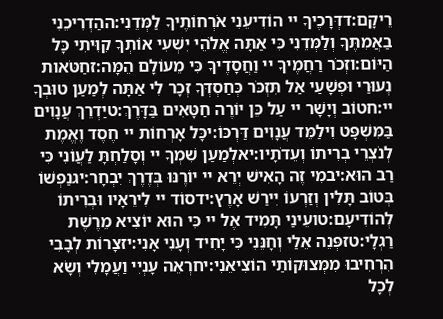רֵיקָם:דדְּרָכֶיךָ יי הוֹדִיעֵנִי אֹרְחוֹתֶיךָ לַמְּדֵנִי:ההַדְרִיכֵנִי בַאֲמִתֶּךָ וְלַמְּדֵנִי כִּי אַתָּה אֱלֹהֵי יִשְׁעִי אוֹתְךָ קִוִּיתִי כָּל הַיּוֹם:וזְכֹר רַחֲמֶיךָ יי וַחֲסָדֶיךָ כִּי מֵעוֹלָם הֵמָּה:זחַטֹּאות נְעוּרַי וּפְשָׁעַי אַל תִּזְכֹּר כְּחַסְדְּךָ זְכָר לִי אַתָּה לְמַעַן טוּבְךָ יי:חטוֹב וְיָשָׁר יי עַל כֵּן יוֹרֶה חַטָּאִים בַּדָּרֶךְ:טיַדְרֵךְ עֲנָוִים בַּמִּשְׁפָּט וִילַמֵּד עֲנָוִים דַּרְכּוֹ:יכָּל אָרְחוֹת יי חֶסֶד וֶאֱמֶת לְנֹצְרֵי בְרִיתוֹ וְעֵדֹתָיו:יאלְמַעַן שִׁמְךָ יי וְסָלַחְתָּ לַעֲוֹנִי כִּי רַב הוּא:יבמִי זֶה הָאִישׁ יְרֵא יי יוֹרֶנּוּ בְּדֶרֶךְ יִבְחָר:יגנַפְשׁוֹ בְּטוֹב תָּלִין וְזַרְעוֹ יִירַשׁ אָרֶץ:ידסוֹד יי לִירֵאָיו וּבְרִיתוֹ לְהוֹדִיעָם:טועֵינַי תָּמִיד אֶל יי כִּי הוּא יוֹצִיא מֵרֶשֶׁת רַגְלָי:טזפְּנֵה אֵלַי וְחָנֵּנִי כִּי יָחִיד וְעָנִי אָנִי:יזצָרוֹת לְבָבִי הִרְחִיבוּ מִמְּצוּקוֹתַי הוֹצִיאֵנִי:יחרְאֵה עָנְיִי וַעֲמָלִי וְשָׂא לְכָל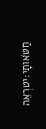חַטֹּאותָי:יטרְאֵה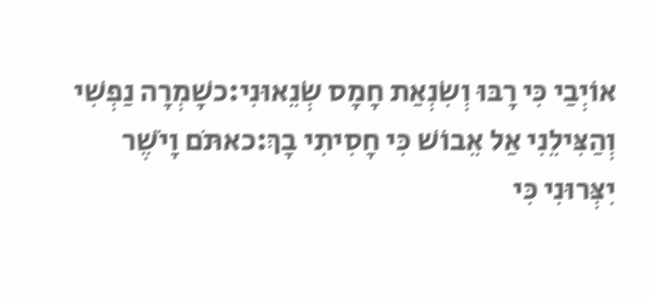אוֹיְבַי כִּי רָבּוּ וְשִׂנְאַת חָמָס שְׂנֵאוּנִי:כשָׁמְרָה נַפְשִׁי וְהַצִּילֵנִי אַל אֵבוֹשׁ כִּי חָסִיתִי בָךְ:כאתֹּם וָיֹשֶׁר יִצְּרוּנִי כִּי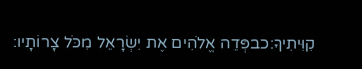קִוִּיתִיךָ:כבפְּדֵה אֱלֹהִים אֶת יִשְׂרָאֵל מִכֹּל צָרוֹתָיו: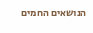הנושאים החמים